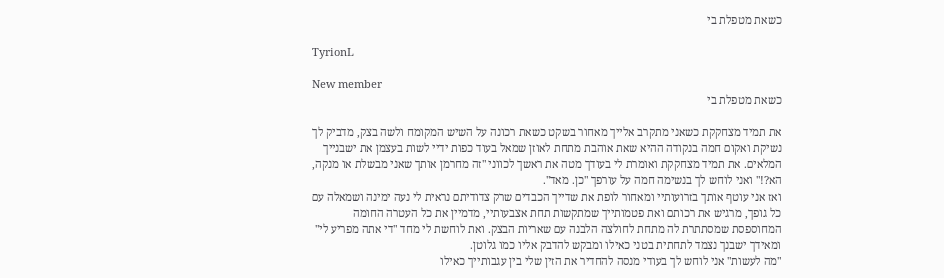כשאת מטפלת בי

TyrionL

New member
כשאת מטפלת בי

את תמיד מצחקקת כשאני מתקרב אלייך מאחור בשקט כשאת רכונה על השיש המקומח ולשה בצק, מדביק לך נשיקת ואקום חמה בנקודה ההיא שאת אוהבת מתחת לאוזן שמאל בעוד כפות ידיי לשות בעצמן את ישבנייך המלאים. את תמיד מצחקקת ואומרת לי בעודך מטה את ראשך לכווני "זה מחרמן אותך שאני מבשלת או מנקה, הא?!" ואני לוחש לך בנשימה חמה על עורפך "כן. מאד".
ואז אני עוטף אותך בזרועותיי ומאחור לופת את שדייך הכבדים שרק צדודיתם נראית לי נעה ימינה ושמאלה עם כל גופך, מרגיש את רכותם ואת פטמותייך שמתקשות תחת אצבעותיי, מדמיין את כל העטרה החומה המחוספסת שמסתתרת לה מתחת לחולצה הלבנה עם שאריות הבצק. ואת לוחשת לי מחד "די אתה מפריע לי" ומאידך ישבנך נצמד לתחתית בטני כאילו ומבקש להדבק אליו כמו גלוטן.
"מה לעשות" אני לוחש לך בעודי מנסה להחדיר את הזין שלי בין עגבותייך כאילו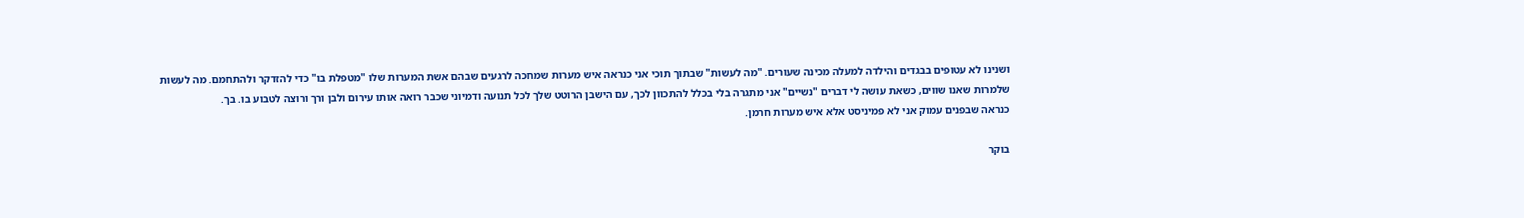ושנינו לא עטופים בבגדים והילדה למעלה מכינה שעורים. "מה לעשות" שבתוך תוכי אני כנראה איש מערות שמחכה לרגעים שבהם אשת המערות שלו "מטפלת בו" כדי להזדקר ולהתחמם. מה לעשות שלמרות שאנו שווים, כשאת עושה לי דברים "נשיים" אני מתגרה בלי בכלל להתכוון לכך, עם הישבן הרוטט שלך לכל תנועה ודמיוני שכבר רואה אותו עירום ולבן ורך ורוצה לטבוע בו. בך.
כנראה שבפנים עמוק אני לא פמיניסט אלא איש מערות חרמן.

בוקר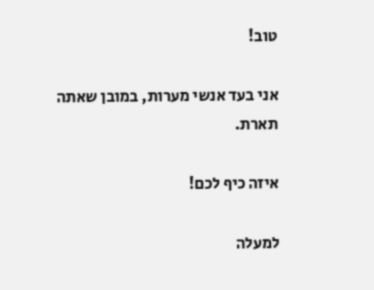טוב!

אני בעד אנשי מערות, במובן שאתה תארת.

איזה כיף לכם!

למעלה